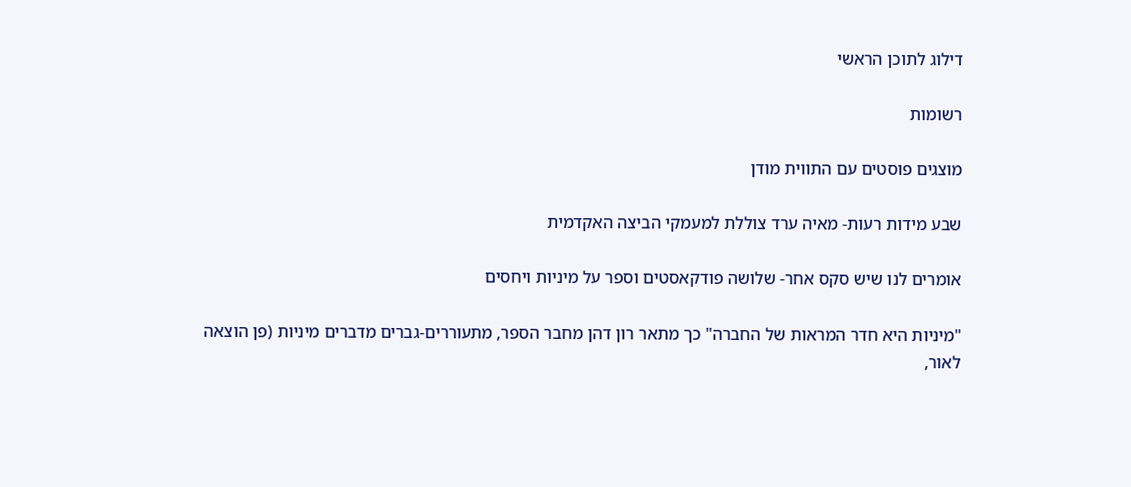דילוג לתוכן הראשי

רשומות

מוצגים פוסטים עם התווית מודן

שבע מידות רעות- מאיה ערד צוללת למעמקי הביצה האקדמית

אומרים לנו שיש סקס אחר- שלושה פודקאסטים וספר על מיניות ויחסים

"מיניות היא חדר המראות של החברה" כך מתאר רון דהן מחבר הספר, מתעוררים-גברים מדברים מיניות (פן הוצאה לאור,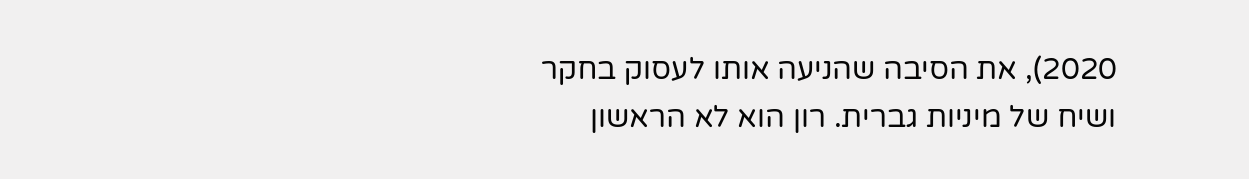2020), את הסיבה שהניעה אותו לעסוק בחקר ושיח של מיניות גברית. רון הוא לא הראשון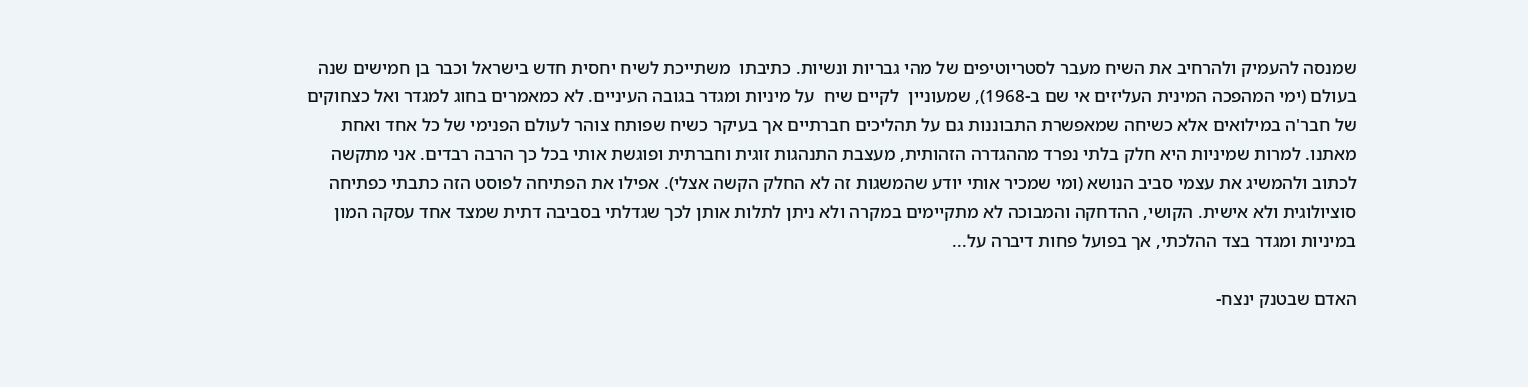שמנסה להעמיק ולהרחיב את השיח מעבר לסטריוטיפים של מהי גבריות ונשיות. כתיבתו  משתייכת לשיח יחסית חדש בישראל וכבר בן חמישים שנה בעולם (ימי המהפכה המינית העליזים אי שם ב-1968), שמעוניין  לקיים שיח  על מיניות ומגדר בגובה העיניים. לא כמאמרים בחוג למגדר ואל כצחוקים של חבר'ה במילואים אלא כשיחה שמאפשרת התבוננות גם על תהליכים חברתיים אך בעיקר כשיח שפותח צוהר לעולם הפנימי של כל אחד ואחת מאתנו. למרות שמיניות היא חלק בלתי נפרד מההגדרה הזהותית, מעצבת התנהגות זוגית וחברתית ופוגשת אותי בכל כך הרבה רבדים. אני מתקשה לכתוב ולהמשיג את עצמי סביב הנושא (ומי שמכיר אותי יודע שהמשגות זה לא החלק הקשה אצלי). אפילו את הפתיחה לפוסט הזה כתבתי כפתיחה סוציולוגית ולא אישית. הקושי, ההדחקה והמבוכה לא מתקיימים במקרה ולא ניתן לתלות אותן לכך שגדלתי בסביבה דתית שמצד אחד עסקה המון במיניות ומגדר בצד ההלכתי, אך בפועל פחות דיברה על...

האדם שבטנק ינצח-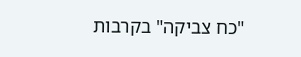"כח צביקה" בקרבות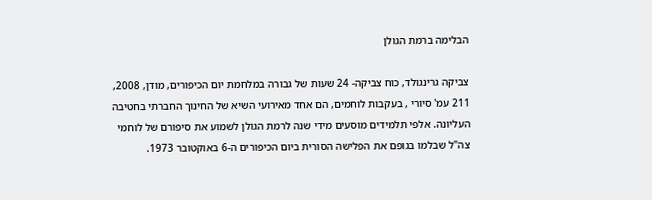הבלימה ברמת הגולן

צביקה גרינגולד, כוח צביקה- 24 שעות של גבורה במלחמת יום הכיפורים, מודן, 2008, 211 עמ' סיורי , בעקבות לוחמים, הם אחד מאירועי השיא של החינוך החברתי בחטיבה העליונה. אלפי תלמידים מוסעים מידי שנה לרמת הגולן לשמוע את סיפורם של לוחמי צה"ל שבלמו בגופם את הפלישה הסורית ביום הכיפורים ה-6 באוקטובר 1973.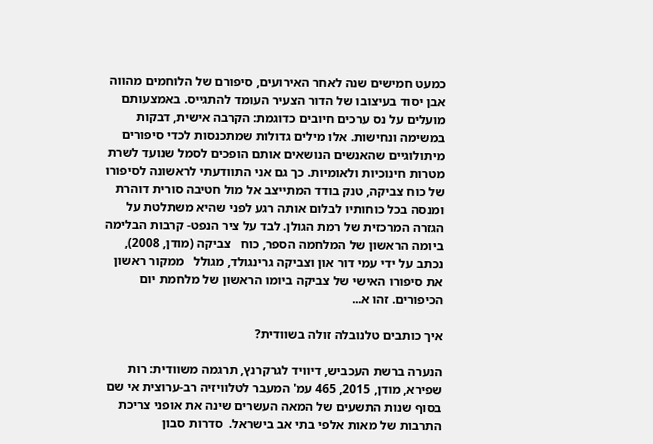כמעט חמישים שנה לאחר האירועים, סיפורם של הלוחמים מהווה אבן יסוד בעיצובו של הדור הצעיר העומד להתגייס. באמצעותם מועלים על נס ערכים חיובים כדוגמת: הקרבה אישית, דבקות במשימה ונחישות. אלו מילים גדולות שמתכנסות לכדי סיפורים מיתולוגיים שהאנשים הנושאים אותם הופכים לסמל שנועד לשרת מטרות חינוכיות ולאומיות. כך גם אני התוודעתי לראשונה לסיפורו של כוח צביקה, טנק בודד המתייצב אל מול חטיבה סורית דוהרת ומנסה בכל כוחותיו לבלום אותה רגע לפני שהיא משתלטת על הגזרה המרכזית של רמת הגולן. לבד על ציר הנפט- קרבות הבלימה ביומה הראשון של המלחמה הספר, כוח   צביקה (מודן, 2008), נכתב על ידי עמי דור און וצביקה גרינגולד, מגולל   ממקור ראשון את סיפורו האישי של צביקה ביומו הראשון של מלחמת יום הכיפורים. זהו א...

איך כותבים טלנובלה זולה בשוודית?

הנערה ברשת העכביש, דיוויד לגרקרנץ, תרגמה משוודית: רות שפירא, מודן, 2015, 465 עמ' המעבר לטלוויזיה רב-ערוצית אי שם בסוף שנות התשעים של המאה העשרים שינה את אופני צריכת התרבות של מאות אלפי בתי אב בישראל.  סדרות סבון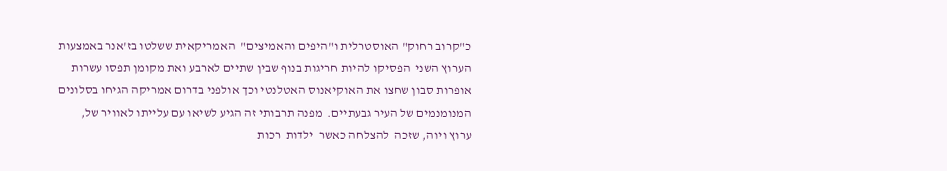כ"קרוב רחוק" האוסטרלית ו"היפים והאמיצים"  האמריקאית ששלטו בז'אנר באמצעות הערוץ השני  הפסיקו להיות חריגות בנוף שבין שתיים לארבע ואת מקומן תפסו עשרות אופרות סבון שחצו את האוקיאנוס האטלנטי וכך אולפני בדרום אמריקה הגיחו בסלונים המנומנמים של העיר גבעתיים.  מפנה תרבותי זה הגיע לשיאו עם עלייתו לאוויר של, ערוץ ויוה, שזכה  להצלחה כאשר  ילדות  רכות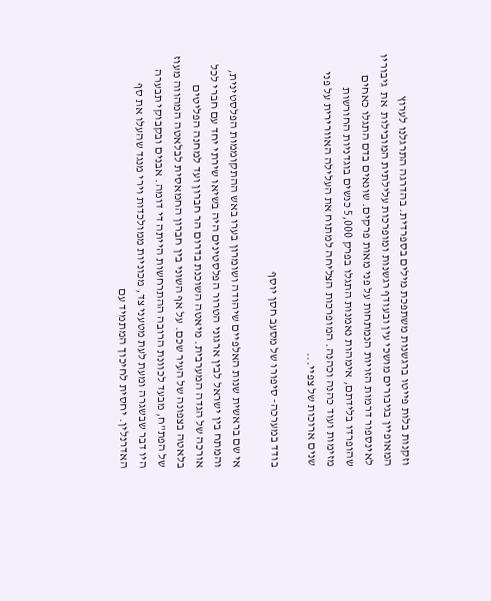וזקנות בלות פייטו ברגשנות משתפכת מילים בספרדית. בהדרגה התרגלנו לערוץ המאופיין בגיבורים מושכי עין ובעודף רגשנות ומופרכות עלילתית המובילות  את  גיבוריו  לאינספור דרמות הזויות הנמתחות על פני מאות פרקים. שונאים בדם התגלו כאחים שהופרדו בלידתם, אימהות נאמנות התגלו בפרק 5,000 כנשים בוגדניות החורשות מזימות ועוד כהנה וכהנה. המופרכות הצליחה למתוח את העלילה האוורירית על פני שנים ארוכות של צפיי...

בודד במערכה- סיפורו של מסעב חסן יוסף

אי שם בראשית שנות האלפיים שיהודה ושומרון בערו באש ההתקוממות הפלסטינית, והמתח בין ישראל לבין ארגוני הטרור הפלסטינים היה בשיאו שירתי יחד עם חברי לכל אורכה של הגדה המערבית. מיאטה השוכנת בדרום הר חברון ועד למחנה הפליטים בלאטה בצפונה של העיר שכם. על אף השוני בין חברון החמאסית לבלאטה המהווה מעוז של הפת"ח, מבעד לכוונת הרובה ההתרחשות הייתה די דומה. אבנים ובקבוקי תבערה היו דבר שבשגרה ומעת לעת מטעני צד, מכוניות ממולכדות וירי מנגד שהעלו את סף האדרנלין. יחסית לחיכוך המתמיד עם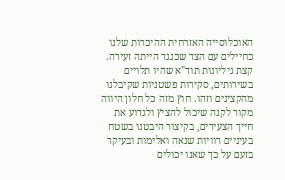האוכלוסייה האזרחית ההיכרות שלנו כחיילים עם הצד שכנגד הייתה זעירה. קצת גיליונות תוד"א שהיו תלויים בשירותים, סקירות פשטניות שקיבלנו מהקצינים וזהו. חוץ מזה כל חלון היווה מקור לקנה שיכול להציץ ולגדוע את חייך הצעירים, בקיצור היבטנו בשטח בעיניים רוויות שנאה ואלימות ובעיקר בזעם על כך שאנו יכולים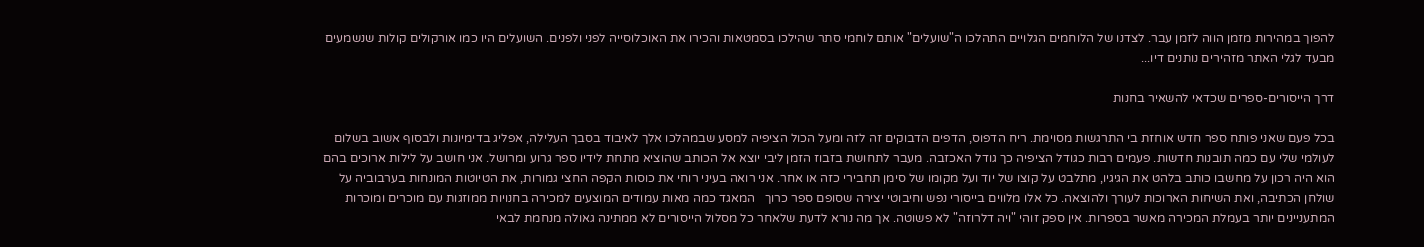להפוך במהירות מזמן הווה לזמן עבר. לצדנו של הלוחמים הגלויים התהלכו ה"שועלים" אותם לוחמי סתר שהילכו בסמטאות והכירו את האוכלוסייה לפני ולפנים. השועלים היו כמו אורקולים קולות שנשמעים מבעד לגלי האתר מזהירים נותנים דיו...

דרך הייסורים-ספרים שכדאי להשאיר בחנות

בכל פעם שאני פותח ספר חדש אוחזת בי התרגשות מסוימת. ריח הדפוס, הדפים הדבוקים זה לזה ומעל הכול הציפיה למסע שבמהלכו אלך לאיבוד בסבך העלילה, אפליג בדימיונות ולבסוף אשוב בשלום לעולמי שלי עם כמה תובנות חדשות. פעמים רבות כגודל הציפיה כך גודל האכזבה. מעבר לתחושת בזבוז הזמן ליבי יוצא אל הכותב שהוציא מתחת לידיו ספר גרוע ומרושל. אני חושב על לילות ארוכים בהם הוא היה רכון על מחשבו כותב בלהט את הגיגיו, מתלבט על קוצו של יוד ועל מקומו של סימן תחבירי כזה או אחר. אני רואה בעיני רוחי את כוסות הקפה החצי גמורות, את הטיוטות המונחות בערבוביה על שולחן הכתיבה, ואת השיחות הארוכות לעורך ולהוצאה. כל אלו מלווים בייסורי נפש וחיבוטי יצירה שסופם ספר כרוך   המאגד כמה מאות עמודים המוצעים למכירה בחנויות ממוזגות עם מוכרים ומוכרות המתעניינים יותר בעמלת המכירה מאשר בספרות. אין ספק זוהי "ויה דלרוזה" לא פשוטה. אך מה נורא לדעת שלאחר כל מסלול הייסורים לא ממתינה גאולה מנחמת לבאי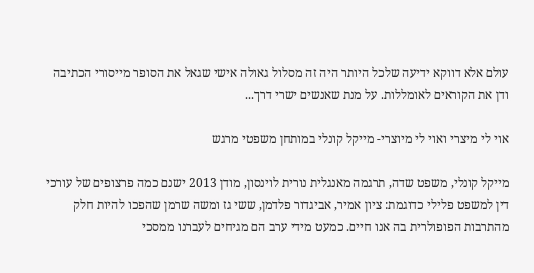עולם אלא דווקא ידיעה שלכל היותר היה זה מסלול גאולה אישי שגאל את הסופר מייסורי הכתיבה ודן את הקוראים לאומללות. על מנת שאנשים ישרי דרך...

אוי לי מיצרי ואוי לי מיוצרי- מייקל קונלי במותחן משפטי מרגש

מייקל קונלי, משפט שדה, תרגמה מאנגלית נורית לוינסון, מודן 2013 ישנם כמה פרצופים של עורכי דין למשפט פלילי כדוגמת: ציון אמיר, אביגדור פלדמן, ששי גז ומשה שרמן שהפכו להיות חלק מהתרבות הפופולרית בה אנו חיים. כמעט מידי ערב הם מגיחים לעברנו ממסכי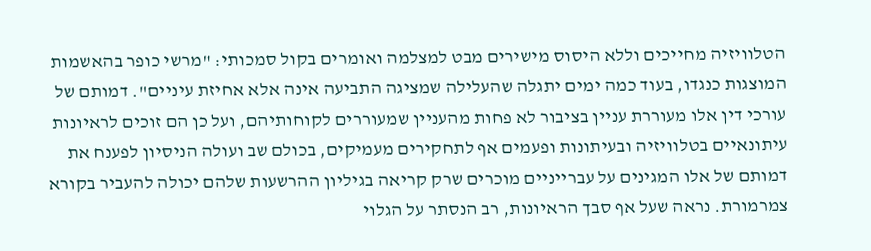הטלוויזיה מחייכים וללא היסוס מישירים מבט למצלמה ואומרים בקול סמכותי: "מרשי כופר בהאשמות המוצגות כנגדו, בעוד כמה ימים יתגלה שהעלילה שמציגה התביעה אינה אלא אחיזת עיניים". דמותם של עורכי דין אלו מעוררת עניין בציבור לא פחות מהעניין שמעוררים לקוחותיהם, ועל כן הם זוכים לראיונות עיתונאיים בטלוויזיה ובעיתונות ופעמים אף לתחקירים מעמיקים, בכולם שב ועולה הניסיון לפענח את דמותם של אלו המגינים על עברייניים מוכרים שרק קריאה בגיליון ההרשעות שלהם יכולה להעביר בקורא צמרמורת. נראה שעל אף סבך הראיונות, רב הנסתר על הגלוי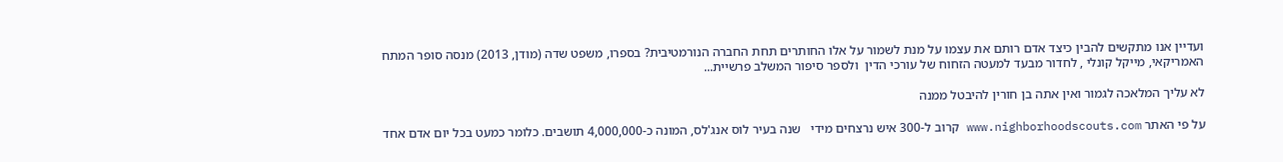ועדיין אנו מתקשים להבין כיצד אדם רותם את עצמו על מנת לשמור על אלו החותרים תחת החברה הנורמטיבית? בספרו, משפט שדה (מודן, 2013) מנסה סופר המתח האמריקאי, מייקל קונלי , לחדור מבעד למעטה הזחוח של עורכי הדין  ולספר סיפור המשלב פרשיית...

לא עליך המלאכה לגמור ואין אתה בן חורין להיבטל ממנה

על פי האתר www.nighborhoodscouts.com קרוב ל-300 איש נרצחים מידי   שנה בעיר לוס אנג'לס, המונה כ-4,000,000 תושבים. כלומר כמעט בכל יום אדם אחד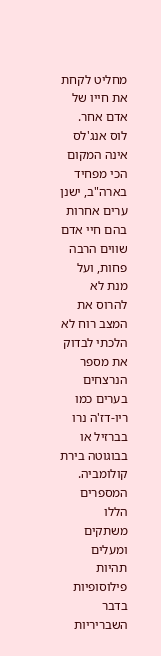מחליט לקחת את חייו של אדם אחר. לוס אנג'לס אינה המקום הכי מפחיד בארה"ב, ישנן ערים אחרות בהם חיי אדם שווים הרבה פחות, ועל מנת לא להרוס את המצב רוח לא הלכתי לבדוק את מספר הנרצחים בערים כמו ריו-דז'ה נרו בברזיל או בבוגוטה בירת קולומביה. המספרים הללו משתקים ומעלים תהיות פילוסופיות בדבר השבריריות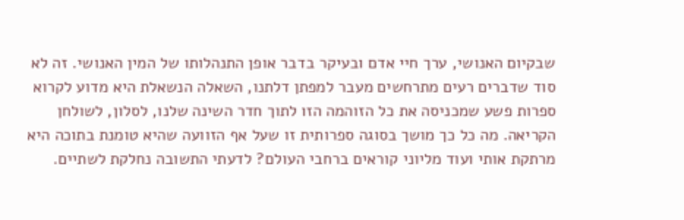שבקיום האנושי, ערך חיי אדם ובעיקר בדבר אופן התנהלותו של המין האנושי. זה לא סוד שדברים רעים מתרחשים מעבר למפתן דלתנו, השאלה הנשאלת היא מדוע לקרוא ספרות פשע שמכניסה את כל הזוהמה הזו לתוך חדר השינה שלנו, לסלון, לשולחן הקריאה. מה כל כך מושך בסוגה ספרותית זו שעל אף הזוועה שהיא טומנת בתוכה היא מרתקת אותי ועוד מליוני קוראים ברחבי העולם? לדעתי התשובה נחלקת לשתיים.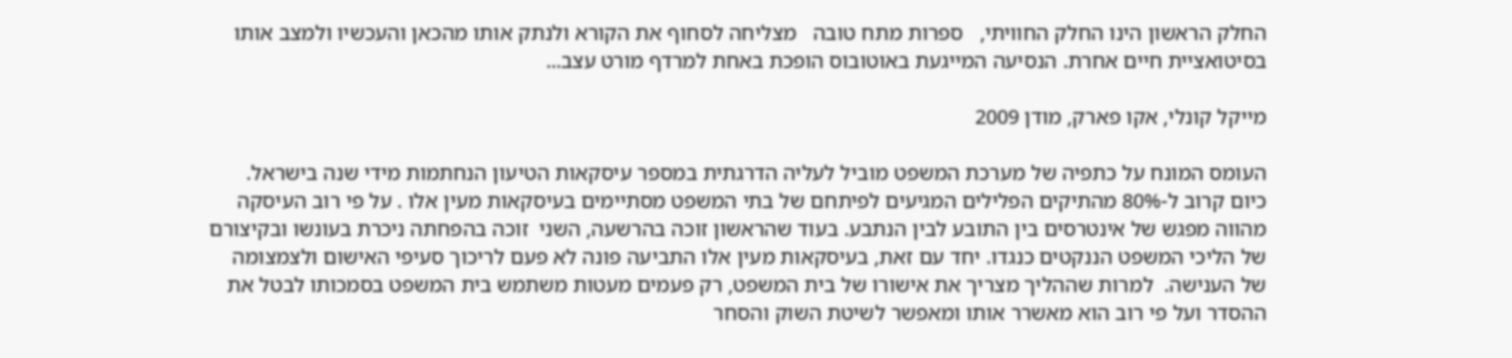החלק הראשון הינו החלק החוויתי,   ספרות מתח טובה   מצליחה לסחוף את הקורא ולנתק אותו מהכאן והעכשיו ולמצב אותו בסיטואציית חיים אחרת. הנסיעה המייגעת באוטובוס הופכת באחת למרדף מורט עצב...

מייקל קונלי, אקו פארק, מודן 2009

העומס המונח על כתפיה של מערכת המשפט מוביל לעליה הדרגתית במספר עיסקאות הטיעון הנחתמות מידי שנה בישראל. כיום קרוב ל-80% מהתיקים הפלילים המגיעים לפיתחם של בתי המשפט מסתיימים בעיסקאות מעין אלו . על פי רוב העיסקה מהווה מפגש של אינטרסים בין התובע לבין הנתבע. בעוד שהראשון זוכה בהרשעה, השני  זוכה בהפחתה ניכרת בעונשו ובקיצורם של הליכי המשפט הננקטים כנגדו. יחד עם זאת, בעיסקאות מעין אלו התביעה פונה לא פעם לריכוך סעיפי האישום ולצמצומה של הענישה.  למרות שההליך מצריך את אישורו של בית המשפט, רק פעמים מעטות משתמש בית המשפט בסמכותו לבטל את ההסדר ועל פי רוב הוא מאשרר אותו ומאפשר לשיטת השוק והסחר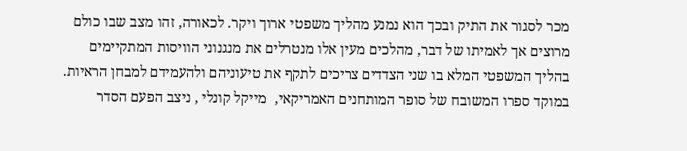מכר לסגור את התיק ובכך הוא נמנע מהליך משפטי ארוך ויקר. לכאורה, זהו מצב שבו כולם מרוצים אך לאמיתו של דבר, מהלכים מעין אלו מנטרלים את מנגנוני הוויסות המתקיימים בהליך המשפטי המלא בו שני הצדדים צריכים לתקף את טיעוניהם ולהעמידם למבחן הראיות. במוקד ספרו המשובח של סופר המותחנים האמריקאי,  מייקל קונלי , ניצב הפעם הסדר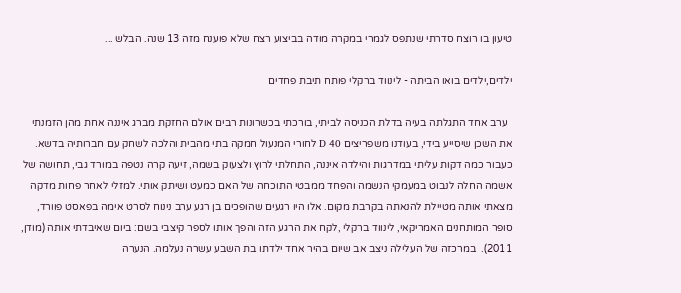טיעון בו רוצח סדרתי שנתפס לגמרי במקרה מודה בביצוע רצח שלא פוענח מזה 13 שנה. הבלש ...

ילדים,ילדים בואו הביתה - לינווד ברקלי פותח תיבת פחדים

  ערב אחד התגלתה בעיה בדלת הכניסה לביתי, בורכתי בכשרונות רבים אולם החזקת מברג איננה אחת מהן הזמנתי את השכן שיסייע בידי, בעודנו משפריצים D 40 לחורי המנעול חמקה בתי מהבית והלכה לשחק עם חברותיה בדשא. כעבור כמה דקות עליתי במדרגות והילדה איננה, התחלתי לרוץ ולצעוק בשמה, זיעה קרה נטפה במורד גבי, תחושה של אשמה החלה לנבוט במעמקי הנשמה והפחד ממבטי התוכחה של האם כמעט ושיתק אותי. למזלי לאחר פחות מדקה מצאתי אותה מטיילת להנאתה בקרבת מקום. אלו היו רגעים שהופכים בן רגע ערב נינוח לסרט אימה בפאסט פוורד, סופר המותחנים האמריקאי, לינווד ברקלי ,לקח את הרגע הזה והפך אותו לספר קיצבי בשם: ביום שאיבדתי אותה (מודן, 2011).  במרכזה של העלילה ניצב אב שיום בהיר אחד ילדתו בת השבע עשרה נעלמה. הנערה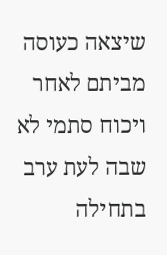שיצאה כעוסה מביתם לאחר ויכוח סתמי לא שבה לעת ערב בתחילה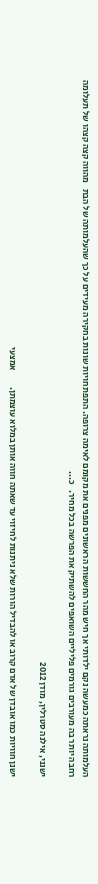העלמותה נראתה כמעשה נקם ילדותי אך חיש מהר החששות הראשונים מפנים את מקומם לאימה צרופה. התפתחויות שונות בחקירה מעידים על כך שהעלמותה של הבת   מהווה קצה קצהו של תעלומה רחבה יותר בה מעורבים גורמים פליליים השואפים להשתיק את הפרשה בכל מחיר.   כ...

ישנני, אילנה סטרלין, מודן 2012

ישנן חוויות כמו אובדן של אדם קרוב או להבדיל הורות שלא ניתנות לחיזוי עד שאתה חווה אותן במלוא עוצמתן.         אמצעי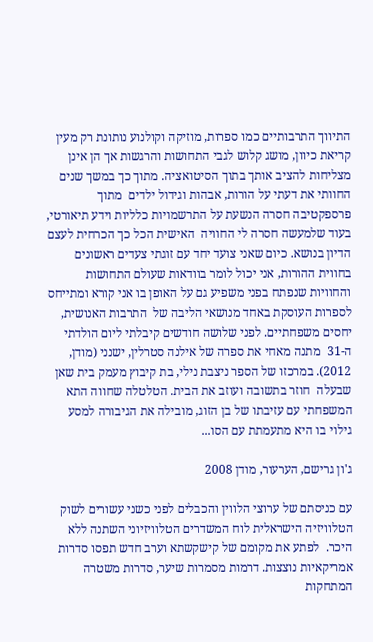התיווך התרבותיים כמו ספרות, מוזיקה וקולנוע נותונת רק מעין קריאת כיוון, מושג קלוש לגבי התחושות והרגשות אך הן אינן מצליחות להציב אותך בתוך הסיטואציה. מתוך כך במשך שנים החוותי את דעתי על הורות, אבהות וגידול ילדים  מתוך פרספקטיבה חסרה הנשעת על התרשמויות כלליות וידע תיאורטי, בעוד שלמעשה חסרה לי החוויה  האישית הכל כך הכרחית לעצם הדיון בנושא. כיום שאני צועד יחד עם זוגתי צעדים ראשונים בחווית ההורות, אני יכול לומר בוודאות שעולם התחושות והחוויות שנפתח בפני משפיע גם על האופן בו אני קורא ומתייחס לספרות העוסקת באחד מנושאי הליבה של  התרבות האנושית, יחסים משפחתיים. לפני שלושה חודשים קיבלתי ליום הולדתי ה-31  מתנה מאחי את ספרה של אילנה סטרלין, ישנני (מודן, 2012). במרכזו של הספר ניצבת נילי, בת קיבוץ מעמק בית שאן שבעלה  חוזר בתשובה ועוזב את הבית. הטלטלה שחווה התא המשפחתי עם עזיבתו של בן הזוג, מובילה את הגיבורה למסע גילוי בו היא מתעמתת עם הסו...

ג'ון גרישם, הערעור, מודן 2008

עם כניסתם של ערוצי הלווין והכבלים לפני כשני עשורים לשוק הטלוויזיה הישראלית לוח המשדרים הטלוויזיוני השתנה ללא היכר.  לפתע את מקומם של קישקשתא וערב חדש תפסו סדרות אמריקאיות נוצצות. דרמות מסמרות שיער, סדרות משטרה המתחקות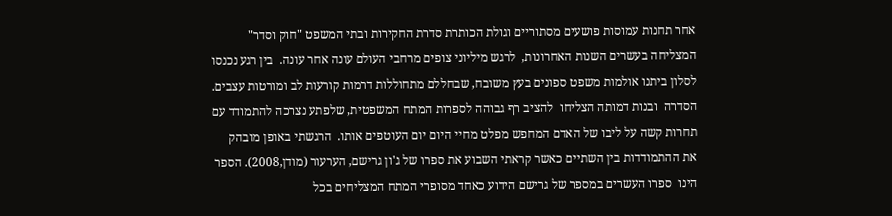אחר תחנות עמוסות פושעים מסתוריים וגולת הכותרת סדרת החקירות ובתי המשפט "חוק וסדר" המצליחה בעשרים השנות האחרונות,  לרגש מיליוני צופים מרחבי העולם עונה אחר עונה.  בין רגע נכנסו לסלון ביתנו אולמות משפט ספונים בעץ משובח, שבחללם מתחוללות דרמות קורעות לב ומורטות עצבים. הסדרה  ובנות דמותה הצליחו  להציב רף גבוהה לספרות המתח המשפטית, שלפתע נצרכה להתמודד עם תחרות קשה על ליבו של האדם המחפש מפלט מחיי היום יום העוטפים אותו.  הרגשתי באופן מובהק  את ההתמודדות בין השתיים כאשר קראתי השבוע את ספרו של ג'ון גרישם, הערעור (מודן,2008). הספר הינו  ספרו העשרים במספר של גרישם הידוע כאחד מסופרי המתח המצליחים בכל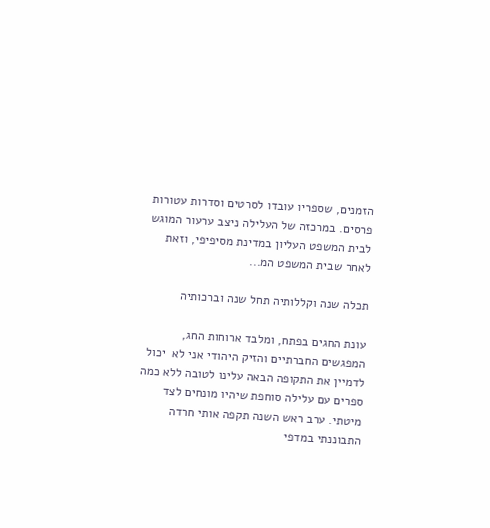הזמנים, שספריו עובדו לסרטים וסדרות עטורות פרסים. במרכזה של העלילה ניצב ערעור המוגש לבית המשפט העליון במדינת מסיפיפי, וזאת לאחר שבית המשפט המ...

תכלה שנה וקללותיה תחל שנה וברכותיה

עונת החגים בפתח, ומלבד ארוחות החג, המפגשים החברתיים והזיק היהודי אני לא  יכול לדמיין את התקופה הבאה עלינו לטובה ללא כמה ספרים עם עלילה סוחפת שיהיו מונחים לצד מיטתי. ערב ראש השנה תקפה אותי חרדה התבוננתי במדפי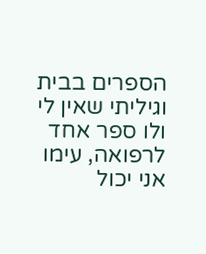הספרים בבית וגיליתי שאין לי ולו ספר אחד לרפואה, עימו אני יכול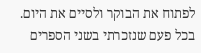לפתוח את הבוקר ולסיים את היום. בכל פעם שנזכרתי בשני הספרים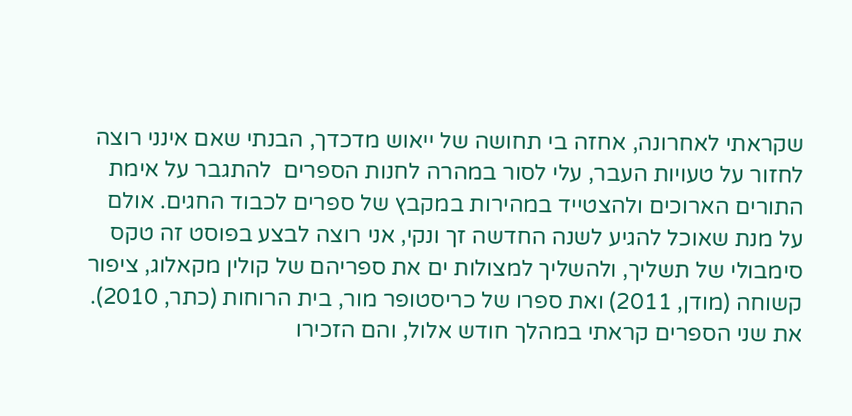שקראתי לאחרונה, אחזה בי תחושה של ייאוש מדכדך, הבנתי שאם אינני רוצה לחזור על טעויות העבר, עלי לסור במהרה לחנות הספרים  להתגבר על אימת התורים הארוכים ולהצטייד במהירות במקבץ של ספרים לכבוד החגים. אולם על מנת שאוכל להגיע לשנה החדשה זך ונקי, אני רוצה לבצע בפוסט זה טקס סימבולי של תשליך, ולהשליך למצולות ים את ספריהם של קולין מקאלוג, ציפור קשוחה (מודן, 2011) ואת ספרו של כריסטופר מור, בית הרוחות (כתר, 2010). את שני הספרים קראתי במהלך חודש אלול, והם הזכירו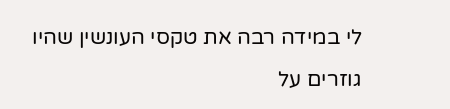לי במידה רבה את טקסי העונשין שהיו גוזרים על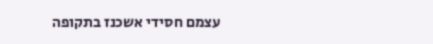עצמם חסידי אשכנז בתקופה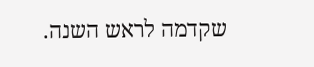שקדמה לראש השנה.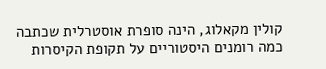קולין מקאלוג, הינה סופרת אוסטרלית שכתבה כמה רומנים היסטוריים על תקופת הקיסרות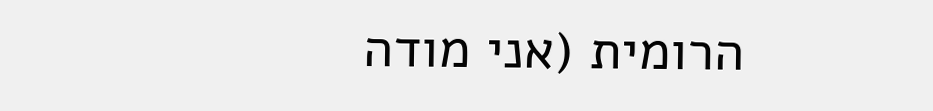הרומית (אני מודה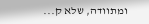ומתוודה, שלא ק...